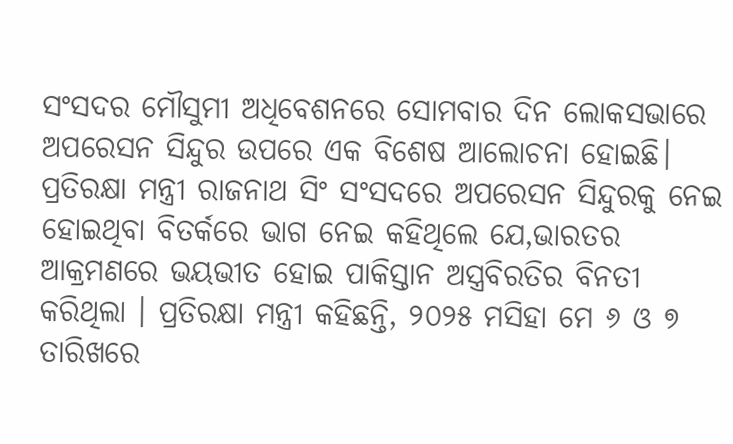ସଂସଦର ମୌସୁମୀ ଅଧିବେଶନରେ ସୋମବାର ଦିନ ଲୋକସଭାରେ ଅପରେସନ ସିନ୍ଦୁର ଉପରେ ଏକ ବିଶେଷ ଆଲୋଚନା ହୋଇଛି। ପ୍ରତିରକ୍ଷା ମନ୍ତ୍ରୀ ରାଜନାଥ ସିଂ ସଂସଦରେ ଅପରେସନ ସିନ୍ଦୁରକୁ ନେଇ ହୋଇଥିବା ବିତର୍କରେ ଭାଗ ନେଇ କହିଥିଲେ ଯେ,ଭାରତର ଆକ୍ରମଣରେ ଭୟଭୀତ ହୋଇ ପାକିସ୍ତାନ ଅସ୍ତ୍ରବିରତିର ବିନତୀ କରିଥିଲା । ପ୍ରତିରକ୍ଷା ମନ୍ତ୍ରୀ କହିଛନ୍ତି, ୨୦୨୫ ମସିହା ମେ ୬ ଓ ୭ ତାରିଖରେ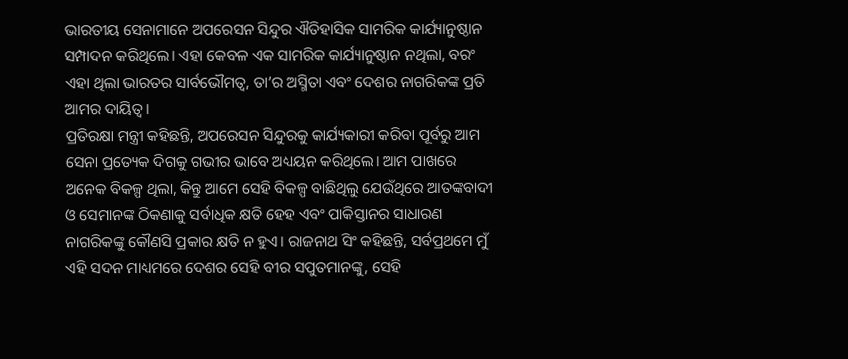ଭାରତୀୟ ସେନାମାନେ ଅପରେସନ ସିନ୍ଦୁର ଐତିହାସିକ ସାମରିକ କାର୍ଯ୍ୟାନୁଷ୍ଠାନ ସମ୍ପାଦନ କରିଥିଲେ। ଏହା କେବଳ ଏକ ସାମରିକ କାର୍ଯ୍ୟାନୁଷ୍ଠାନ ନଥିଲା, ବରଂ ଏହା ଥିଲା ଭାରତର ସାର୍ବଭୌମତ୍ୱ, ତା’ର ଅସ୍ମିତା ଏବଂ ଦେଶର ନାଗରିକଙ୍କ ପ୍ରତି ଆମର ଦାୟିତ୍ୱ।
ପ୍ରତିରକ୍ଷା ମନ୍ତ୍ରୀ କହିଛନ୍ତି, ଅପରେସନ ସିନ୍ଦୁରକୁ କାର୍ଯ୍ୟକାରୀ କରିବା ପୂର୍ବରୁ ଆମ ସେନା ପ୍ରତ୍ୟେକ ଦିଗକୁ ଗଭୀର ଭାବେ ଅଧ୍ୟୟନ କରିଥିଲେ। ଆମ ପାଖରେ ଅନେକ ବିକଳ୍ପ ଥିଲା, କିନ୍ତୁ ଆମେ ସେହି ବିକଳ୍ପ ବାଛିଥିଲୁ ଯେଉଁଥିରେ ଆତଙ୍କବାଦୀ ଓ ସେମାନଙ୍କ ଠିକଣାକୁ ସର୍ବାଧିକ କ୍ଷତି ହେହ ଏବଂ ପାକିସ୍ତାନର ସାଧାରଣ ନାଗରିକଙ୍କୁ କୌଣସି ପ୍ରକାର କ୍ଷତି ନ ହୁଏ। ରାଜନାଥ ସିଂ କହିଛନ୍ତି, ସର୍ବପ୍ରଥମେ ମୁଁ ଏହି ସଦନ ମାଧ୍ୟମରେ ଦେଶର ସେହି ବୀର ସପୁତମାନଙ୍କୁ, ସେହି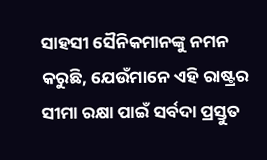ସାହସୀ ସୈନିକମାନଙ୍କୁ ନମନ କରୁଛି, ଯେଉଁମାନେ ଏହି ରାଷ୍ଟ୍ରର ସୀମା ରକ୍ଷା ପାଇଁ ସର୍ବଦା ପ୍ରସ୍ତୁତ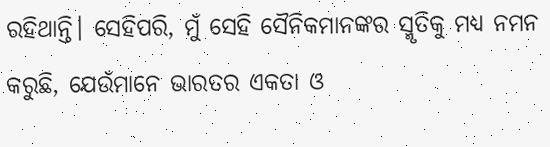ରହିଥାନ୍ତି। ସେହିପରି, ମୁଁ ସେହି ସୈନିକମାନଙ୍କର ସ୍ମୃତିକୁ ମଧ୍ୟ ନମନ କରୁଛି, ଯେଉଁମାନେ ଭାରତର ଏକତା ଓ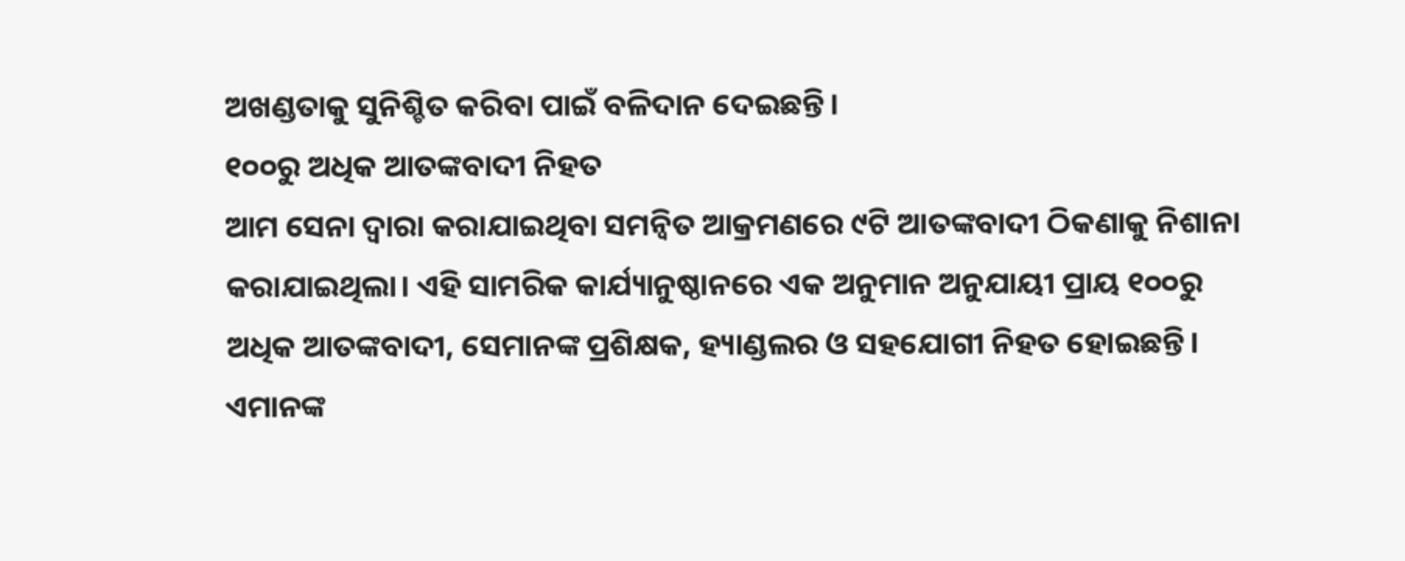ଅଖଣ୍ଡତାକୁ ସୁନିଶ୍ଚିତ କରିବା ପାଇଁ ବଳିଦାନ ଦେଇଛନ୍ତି।
୧୦୦ରୁ ଅଧିକ ଆତଙ୍କବାଦୀ ନିହତ
ଆମ ସେନା ଦ୍ୱାରା କରାଯାଇଥିବା ସମନ୍ୱିତ ଆକ୍ରମଣରେ ୯ଟି ଆତଙ୍କବାଦୀ ଠିକଣାକୁ ନିଶାନା କରାଯାଇଥିଲା। ଏହି ସାମରିକ କାର୍ଯ୍ୟାନୁଷ୍ଠାନରେ ଏକ ଅନୁମାନ ଅନୁଯାୟୀ ପ୍ରାୟ ୧୦୦ରୁ ଅଧିକ ଆତଙ୍କବାଦୀ, ସେମାନଙ୍କ ପ୍ରଶିକ୍ଷକ, ହ୍ୟାଣ୍ଡଲର ଓ ସହଯୋଗୀ ନିହତ ହୋଇଛନ୍ତି। ଏମାନଙ୍କ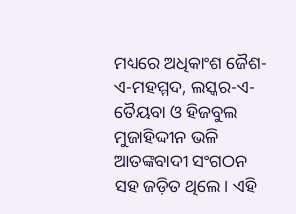ମଧ୍ୟରେ ଅଧିକାଂଶ ଜୈଶ-ଏ-ମହମ୍ମଦ, ଲସ୍କର-ଏ-ତୈୟବା ଓ ହିଜବୁଲ ମୁଜାହିଦ୍ଦୀନ ଭଳି ଆତଙ୍କବାଦୀ ସଂଗଠନ ସହ ଜଡ଼ିତ ଥିଲେ। ଏହି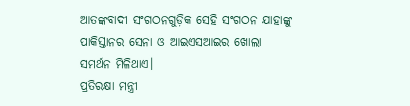ଆତଙ୍କବାଦୀ ସଂଗଠନଗୁଡ଼ିକ ସେହି ସଂଗଠନ ଯାହାଙ୍କୁ ପାକିସ୍ତାନର ସେନା ଓ ଆଇଏସଆଇର ଖୋଲା ସମର୍ଥନ ମିଳିଥାଏ।
ପ୍ରତିରକ୍ଷା ମନ୍ତ୍ରୀ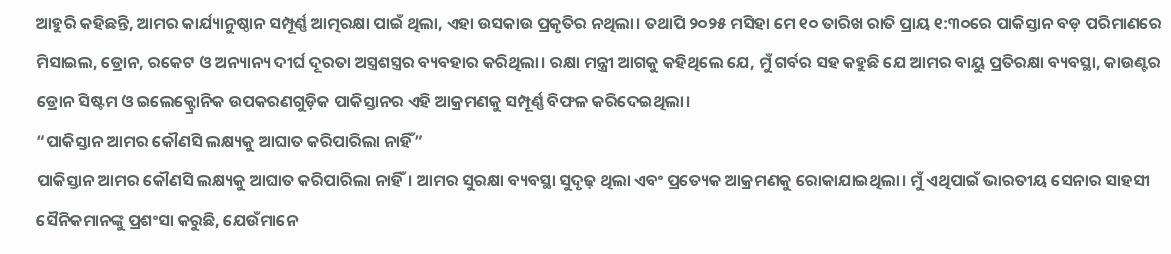ଆହୁରି କହିଛନ୍ତି, ଆମର କାର୍ଯ୍ୟାନୁଷ୍ଠାନ ସମ୍ପୂର୍ଣ୍ଣ ଆତ୍ମରକ୍ଷା ପାଇଁ ଥିଲା, ଏହା ଉସକାଉ ପ୍ରକୃତିର ନଥିଲା। ତଥାପି ୨୦୨୫ ମସିହା ମେ ୧୦ ତାରିଖ ରାତି ପ୍ରାୟ ୧:୩୦ରେ ପାକିସ୍ତାନ ବଡ଼ ପରିମାଣରେ ମିସାଇଲ, ଡ୍ରୋନ, ରକେଟ ଓ ଅନ୍ୟାନ୍ୟ ଦୀର୍ଘ ଦୂରତା ଅସ୍ତ୍ରଶସ୍ତ୍ରର ବ୍ୟବହାର କରିଥିଲା। ରକ୍ଷା ମନ୍ତ୍ରୀ ଆଗକୁ କହିଥିଲେ ଯେ, ମୁଁ ଗର୍ବର ସହ କହୁଛି ଯେ ଆମର ବାୟୁ ପ୍ରତିରକ୍ଷା ବ୍ୟବସ୍ଥା, କାଉଣ୍ଟର ଡ୍ରୋନ ସିଷ୍ଟମ ଓ ଇଲେକ୍ଟ୍ରୋନିକ ଉପକରଣଗୁଡ଼ିକ ପାକିସ୍ତାନର ଏହି ଆକ୍ରମଣକୁ ସମ୍ପୂର୍ଣ୍ଣ ବିଫଳ କରିଦେଇଥିଲା।
“ପାକିସ୍ତାନ ଆମର କୌଣସି ଲକ୍ଷ୍ୟକୁ ଆଘାତ କରିପାରିଲା ନାହିଁ”
ପାକିସ୍ତାନ ଆମର କୌଣସି ଲକ୍ଷ୍ୟକୁ ଆଘାତ କରିପାରିଲା ନାହିଁ। ଆମର ସୁରକ୍ଷା ବ୍ୟବସ୍ଥା ସୁଦୃଢ଼ ଥିଲା ଏବଂ ପ୍ରତ୍ୟେକ ଆକ୍ରମଣକୁ ରୋକାଯାଇଥିଲା। ମୁଁ ଏଥିପାଇଁ ଭାରତୀୟ ସେନାର ସାହସୀ ସୈନିକମାନଙ୍କୁ ପ୍ରଶଂସା କରୁଛି, ଯେଉଁମାନେ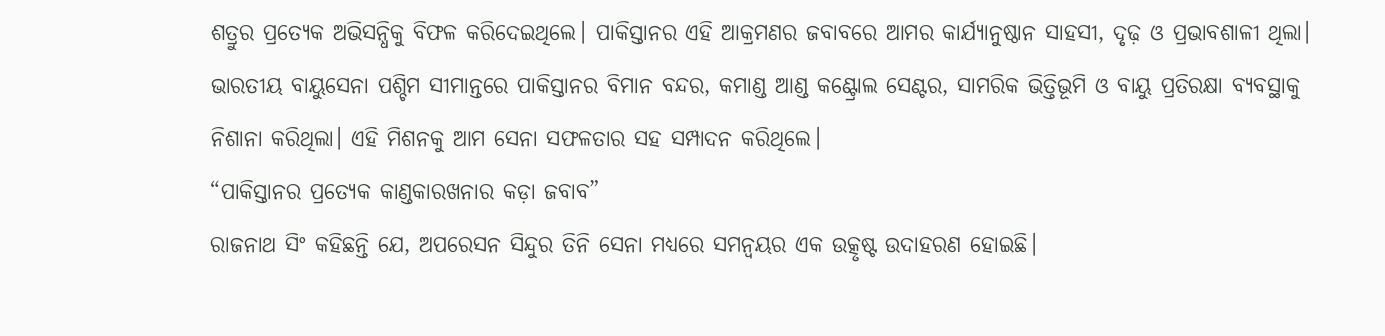ଶତ୍ରୁର ପ୍ରତ୍ୟେକ ଅଭିସନ୍ଧିକୁ ବିଫଳ କରିଦେଇଥିଲେ। ପାକିସ୍ତାନର ଏହି ଆକ୍ରମଣର ଜବାବରେ ଆମର କାର୍ଯ୍ୟାନୁଷ୍ଠାନ ସାହସୀ, ଦୃଢ଼ ଓ ପ୍ରଭାବଶାଳୀ ଥିଲା। ଭାରତୀୟ ବାୟୁସେନା ପଶ୍ଚିମ ସୀମାନ୍ତରେ ପାକିସ୍ତାନର ବିମାନ ବନ୍ଦର, କମାଣ୍ଡ ଆଣ୍ଡ କଣ୍ଟ୍ରୋଲ ସେଣ୍ଟର, ସାମରିକ ଭିତ୍ତିଭୂମି ଓ ବାୟୁ ପ୍ରତିରକ୍ଷା ବ୍ୟବସ୍ଥାକୁ ନିଶାନା କରିଥିଲା। ଏହି ମିଶନକୁ ଆମ ସେନା ସଫଳତାର ସହ ସମ୍ପାଦନ କରିଥିଲେ।
“ପାକିସ୍ତାନର ପ୍ରତ୍ୟେକ କାଣ୍ଡକାରଖନାର କଡ଼ା ଜବାବ”
ରାଜନାଥ ସିଂ କହିଛନ୍ତି ଯେ, ଅପରେସନ ସିନ୍ଦୁର ତିନି ସେନା ମଧ୍ୟରେ ସମନ୍ୱୟର ଏକ ଉତ୍କୃଷ୍ଟ ଉଦାହରଣ ହୋଇଛି।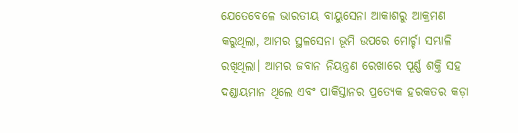ଯେତେବେଳେ ଭାରତୀୟ ବାୟୁସେନା ଆକାଶରୁ ଆକ୍ରମଣ କରୁଥିଲା, ଆମର ସ୍ଥଳସେନା ଭୂମି ଉପରେ ମୋର୍ଚ୍ଚା ସମ୍ଭାଳି ରଖିଥିଲା। ଆମର ଜବାନ ନିୟନ୍ତ୍ରଣ ରେଖାରେ ପୂର୍ଣ୍ଣ ଶକ୍ତି ସହ ଦଣ୍ଡାୟମାନ ଥିଲେ ଏବଂ ପାକିସ୍ତାନର ପ୍ରତ୍ୟେକ ହରକତର କଡ଼ା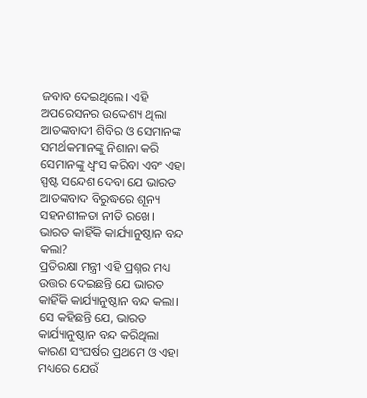ଜବାବ ଦେଇଥିଲେ। ଏହି ଅପରେସନର ଉଦ୍ଦେଶ୍ୟ ଥିଲା ଆତଙ୍କବାଦୀ ଶିବିର ଓ ସେମାନଙ୍କ ସମର୍ଥକମାନଙ୍କୁ ନିଶାନା କରି ସେମାନଙ୍କୁ ଧ୍ୱଂସ କରିବା ଏବଂ ଏହା ସ୍ପଷ୍ଟ ସନ୍ଦେଶ ଦେବା ଯେ ଭାରତ ଆତଙ୍କବାଦ ବିରୁଦ୍ଧରେ ଶୂନ୍ୟ ସହନଶୀଳତା ନୀତି ରଖେ।
ଭାରତ କାହିଁକି କାର୍ଯ୍ୟାନୁଷ୍ଠାନ ବନ୍ଦ କଲା?
ପ୍ରତିରକ୍ଷା ମନ୍ତ୍ରୀ ଏହି ପ୍ରଶ୍ନର ମଧ୍ୟ ଉତ୍ତର ଦେଇଛନ୍ତି ଯେ ଭାରତ କାହିଁକି କାର୍ଯ୍ୟାନୁଷ୍ଠାନ ବନ୍ଦ କଲା। ସେ କହିଛନ୍ତି ଯେ, ଭାରତ କାର୍ଯ୍ୟାନୁଷ୍ଠାନ ବନ୍ଦ କରିଥିଲା କାରଣ ସଂଘର୍ଷର ପ୍ରଥମେ ଓ ଏହା ମଧ୍ୟରେ ଯେଉଁ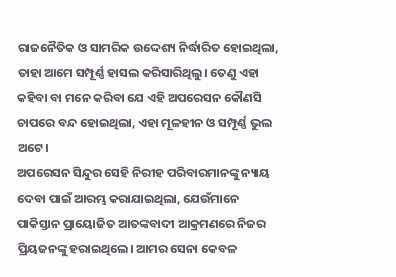ରାଜନୈତିକ ଓ ସାମରିକ ଉଦ୍ଦେଶ୍ୟ ନିର୍ଦ୍ଧାରିତ ହୋଇଥିଲା, ତାହା ଆମେ ସମ୍ପୂର୍ଣ୍ଣ ହାସଲ କରିସାରିଥିଲୁ। ତେଣୁ ଏହା କହିବା ବା ମନେ କରିବା ଯେ ଏହି ଅପରେସନ କୌଣସି ଚାପରେ ବନ୍ଦ ହୋଇଥିଲା, ଏହା ମୂଳହୀନ ଓ ସମ୍ପୂର୍ଣ୍ଣ ଭୁଲ ଅଟେ।
ଅପରେସନ ସିନ୍ଦୁର ସେହି ନିରୀହ ପରିବାରମାନଙ୍କୁ ନ୍ୟାୟ ଦେବା ପାଇଁ ଆରମ୍ଭ କରାଯାଇଥିଲା, ଯେଉଁମାନେ ପାକିସ୍ତାନ ପ୍ରାୟୋଜିତ ଆତଙ୍କବାଦୀ ଆକ୍ରମଣରେ ନିଜର ପ୍ରିୟଜନଙ୍କୁ ହରାଇଥିଲେ। ଆମର ସେନା କେବଳ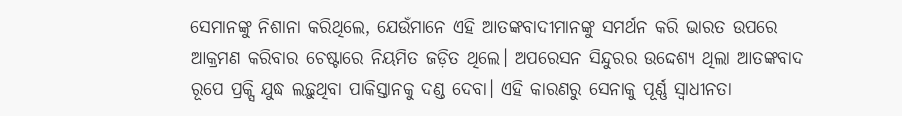ସେମାନଙ୍କୁ ନିଶାନା କରିଥିଲେ, ଯେଉଁମାନେ ଏହି ଆତଙ୍କବାଦୀମାନଙ୍କୁ ସମର୍ଥନ କରି ଭାରତ ଉପରେ ଆକ୍ରମଣ କରିବାର ଚେଷ୍ଟାରେ ନିୟମିତ ଜଡ଼ିତ ଥିଲେ। ଅପରେସନ ସିନ୍ଦୁରର ଉଦ୍ଦେଶ୍ୟ ଥିଲା ଆତଙ୍କବାଦ ରୂପେ ପ୍ରକ୍ସି ଯୁଦ୍ଧ ଲଢ଼ୁଥିବା ପାକିସ୍ତାନକୁ ଦଣ୍ଡ ଦେବା। ଏହି କାରଣରୁ ସେନାକୁ ପୂର୍ଣ୍ଣ ସ୍ୱାଧୀନତା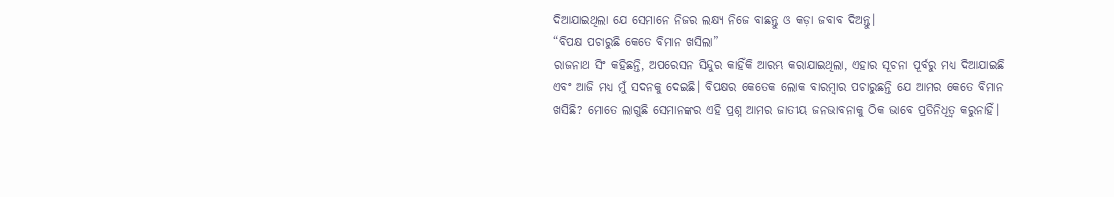ଦିଆଯାଇଥିଲା ଯେ ସେମାନେ ନିଜର ଲକ୍ଷ୍ୟ ନିଜେ ବାଛନ୍ତୁ ଓ କଡ଼ା ଜବାବ ଦିଅନ୍ତୁ।
“ବିପକ୍ଷ ପଚାରୁଛି କେତେ ବିମାନ ଖସିଲା”
ରାଜନାଥ ସିଂ କହିଛନ୍ତି, ଅପରେସନ ସିନ୍ଦୁର କାହିଁକି ଆରମ୍ଭ କରାଯାଇଥିଲା, ଏହାର ସୂଚନା ପୂର୍ବରୁ ମଧ୍ୟ ଦିଆଯାଇଛି ଏବଂ ଆଜି ମଧ୍ୟ ମୁଁ ସଦନକୁ ଦେଇଛି। ବିପକ୍ଷର କେତେକ ଲୋକ ବାରମ୍ବାର ପଚାରୁଛନ୍ତି ଯେ ଆମର କେତେ ବିମାନ ଖସିଛି? ମୋତେ ଲାଗୁଛି ସେମାନଙ୍କର ଏହି ପ୍ରଶ୍ନ ଆମର ଜାତୀୟ ଜନଭାବନାକୁ ଠିକ ଭାବେ ପ୍ରତିନିଧିତ୍ୱ କରୁନାହିଁ।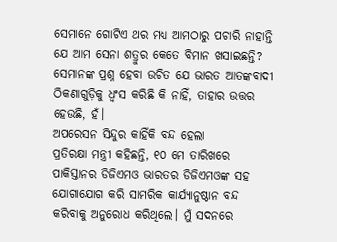ସେମାନେ ଗୋଟିଏ ଥର ମଧ୍ୟ ଆମଠାରୁ ପଚାରି ନାହାନ୍ତି ଯେ ଆମ ସେନା ଶତ୍ରୁର କେତେ ବିମାନ ଖସାଇଛନ୍ତି? ସେମାନଙ୍କ ପ୍ରଶ୍ନ ହେବା ଉଚିତ ଯେ ଭାରତ ଆତଙ୍କବାଦୀ ଠିକଣାଗୁଡ଼ିକୁ ଧ୍ୱଂସ କରିଛି କି ନାହିଁ, ତାହାର ଉତ୍ତର ହେଉଛି, ହଁ।
ଅପରେସନ ସିନ୍ଦୁର କାହିଁକି ବନ୍ଦ ହେଲା
ପ୍ରତିରକ୍ଷା ମନ୍ତ୍ରୀ କହିଛନ୍ତି, ୧୦ ମେ ତାରିଖରେ ପାକିସ୍ତାନର ଡିଜିଏମଓ ଭାରତର ଡିଜିଏମଓଙ୍କ ସହ ଯୋଗାଯୋଗ କରି ସାମରିକ କାର୍ଯ୍ୟାନୁଷ୍ଠାନ ବନ୍ଦ କରିବାକୁ ଅନୁରୋଧ କରିଥିଲେ। ମୁଁ ସଦନରେ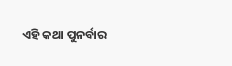ଏହି କଥା ପୁନର୍ବାର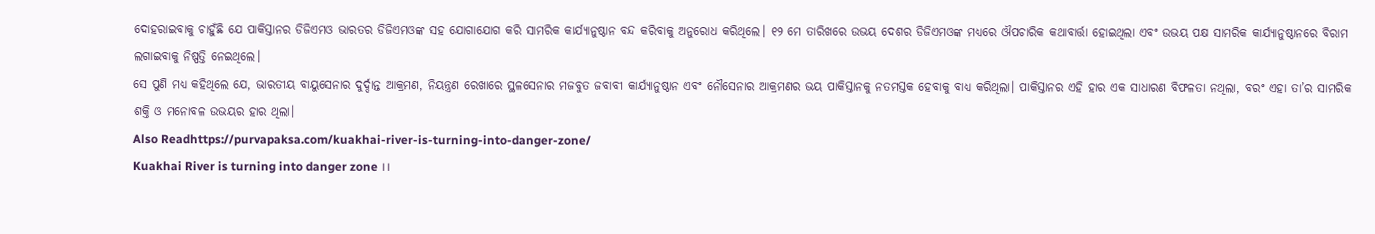ଦୋହରାଇବାକୁ ଚାହୁଁଛି ଯେ ପାକିସ୍ତାନର ଡିଜିଏମଓ ଭାରତର ଡିଜିଏମଓଙ୍କ ସହ ଯୋଗାଯୋଗ କରି ସାମରିକ କାର୍ଯ୍ୟାନୁଷ୍ଠାନ ବନ୍ଦ କରିବାକୁ ଅନୁରୋଧ କରିଥିଲେ। ୧୨ ମେ ତାରିଖରେ ଉଭୟ ଦେଶର ଡିଜିଏମଓଙ୍କ ମଧ୍ୟରେ ଔପଚାରିକ କଥାବାର୍ତ୍ତା ହୋଇଥିଲା ଏବଂ ଉଭୟ ପକ୍ଷ ସାମରିକ କାର୍ଯ୍ୟାନୁଷ୍ଠାନରେ ବିରାମ ଲଗାଇବାକୁ ନିଷ୍ପତ୍ତି ନେଇଥିଲେ।
ସେ ପୁଣି ମଧ୍ୟ କହିଥିଲେ ଯେ, ଭାରତୀୟ ବାୟୁସେନାର ଦୁର୍ଦ୍ଦାନ୍ତ ଆକ୍ରମଣ, ନିୟନ୍ତ୍ରଣ ରେଖାରେ ସ୍ଥଳସେନାର ମଜବୁତ ଜବାବୀ କାର୍ଯ୍ୟାନୁଷ୍ଠାନ ଏବଂ ନୌସେନାର ଆକ୍ରମଣର ଭୟ ପାକିସ୍ତାନକୁ ନତମସ୍ତକ ହେବାକୁ ବାଧ୍ୟ କରିଥିଲା। ପାକିସ୍ତାନର ଏହି ହାର ଏକ ସାଧାରଣ ବିଫଳତା ନଥିଲା, ବରଂ ଏହା ତା’ର ସାମରିକ ଶକ୍ତି ଓ ମନୋବଳ ଉଭୟର ହାର ଥିଲା।
Also Readhttps://purvapaksa.com/kuakhai-river-is-turning-into-danger-zone/
Kuakhai River is turning into danger zone ।।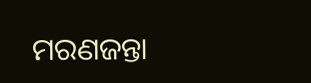ମରଣଜନ୍ତା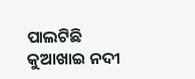ପାଲଟିଛି କୁଆଖାଇ ନଦୀ